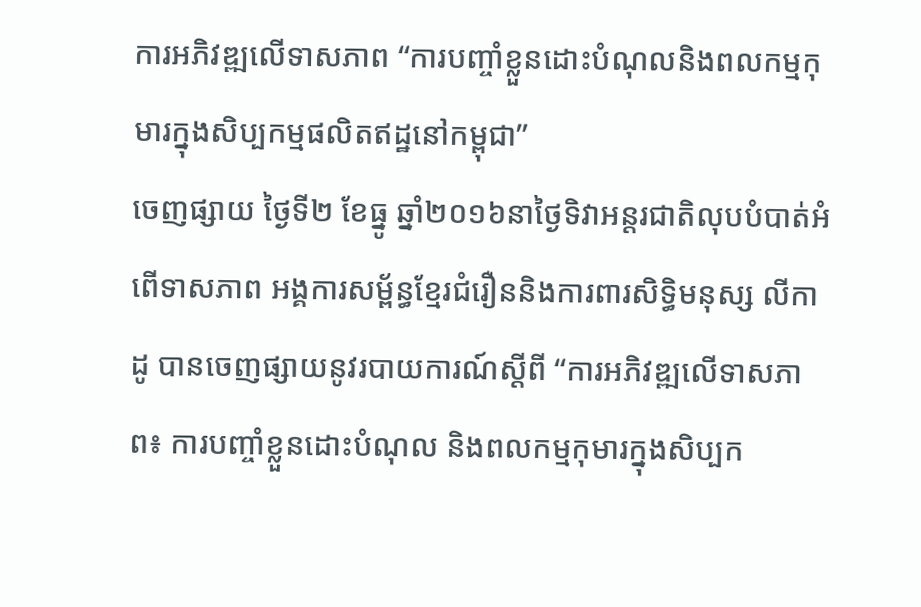ការអភិវឌ្ឍលើទាសភាព “ការបញ្ចាំខ្លួនដោះបំណុលនិងពលកម្មកុមារក្នុងសិប្បកម្មផលិតឥដ្ឋនៅកម្ពុជា”
ចេញផ្សាយ ថ្ងៃទី២ ខែធ្នូ ឆ្នាំ២០១៦នាថ្ងៃទិវាអន្តរជាតិលុបបំបាត់អំពើទាសភាព អង្គការសម្ព័ន្ធខ្មែរជំរឿននិងការពារសិទ្ធិមនុស្ស លីកាដូ បានចេញផ្សាយនូវរបាយការណ៍ស្តីពី “ការអភិវឌ្ឍលើទាសភាព៖ ការបញ្ចាំខ្លួនដោះបំណុល និងពលកម្មកុមារក្នុងសិប្បក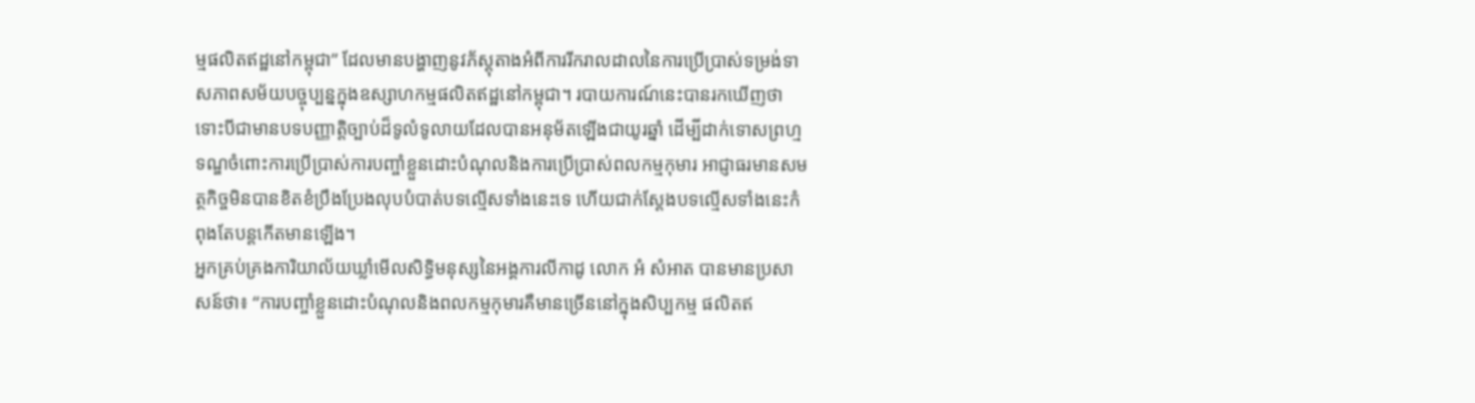ម្មផលិតឥដ្ឋនៅកម្ពុជា” ដែលមានបង្ហាញនូវភ័ស្តុតាងអំពីការរីករាលដាលនៃការប្រើប្រាស់ទម្រង់ទាសភាពសម័យបច្ចុប្បន្នក្នុងឧស្សាហកម្មផលិតឥដ្ឋនៅកម្ពុជា។ របាយការណ៍នេះបានរកឃើញថា ទោះបីជាមានបទបញ្ញាត្តិច្បាប់ដ៏ទូលំទូលាយដែលបានអនុម័តឡើងជាយូរឆ្នាំ ដើម្បីដាក់ទោសព្រហ្មទណ្ឌចំពោះការប្រើប្រាស់ការបញ្ចាំខ្លួនដោះបំណុលនិងការប្រើប្រាស់ពលកម្មកុមារ អាជ្ញាធរមានសមត្ថកិច្ចមិនបានខិតខំប្រឹងប្រែងលុបបំបាត់បទល្មើសទាំងនេះទេ ហើយជាក់ស្តែងបទល្មើសទាំងនេះកំពុងតែបន្តកើតមានឡើង។
អ្នកគ្រប់គ្រងការិយាល័យឃ្លាំមើលសិទ្ធិមនុស្សនៃអង្គការលីកាដូ លោក អំ សំអាត បានមានប្រសាសន៍ថា៖ “ការបញ្ចាំខ្លួនដោះបំណុលនិងពលកម្មកុមារគឺមានច្រើននៅក្នុងសិប្បកម្ម ផលិតឥ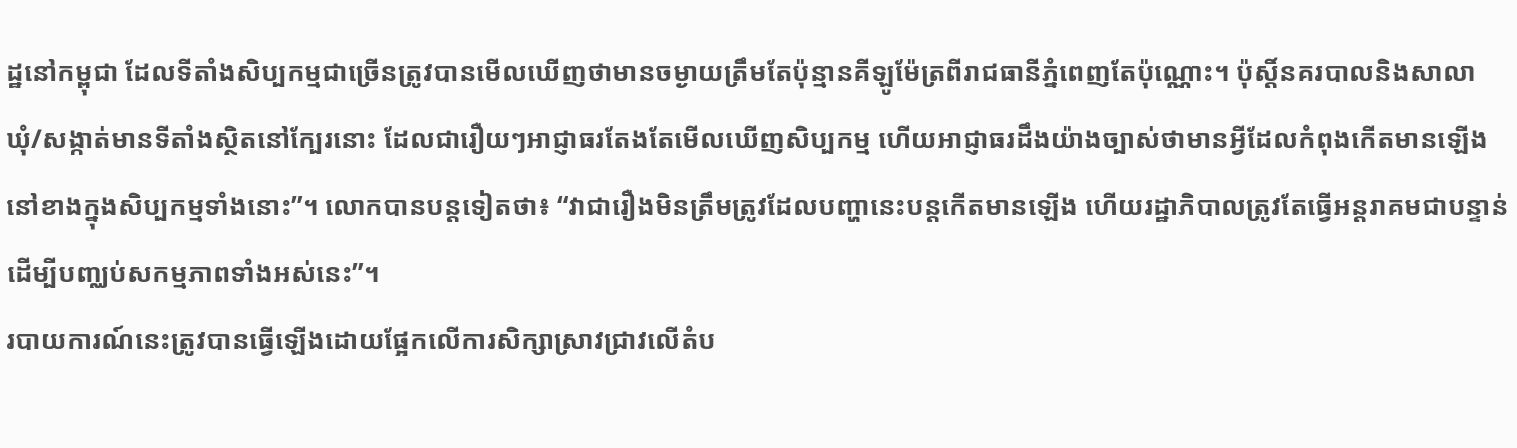ដ្ឋនៅកម្ពុជា ដែលទីតាំងសិប្បកម្មជាច្រើនត្រូវបានមើលឃើញថាមានចម្ងាយត្រឹមតែប៉ុន្មានគីឡូម៉ែត្រពីរាជធានីភ្នំពេញតែប៉ុណ្ណោះ។ ប៉ុស្ដិ៍នគរបាលនិងសាលាឃុំ/សង្កាត់មានទីតាំងស្ថិតនៅក្បែរនោះ ដែលជារឿយៗអាជ្ញាធរតែងតែមើលឃើញសិប្បកម្ម ហើយអាជ្ញាធរដឹងយ៉ាងច្បាស់ថាមានអ្វីដែលកំពុងកើតមានឡើងនៅខាងក្នុងសិប្បកម្មទាំងនោះ”។ លោកបានបន្តទៀតថា៖ “វាជារឿងមិនត្រឹមត្រូវដែលបញ្ហានេះបន្តកើតមានឡើង ហើយរដ្ឋាភិបាលត្រូវតែធ្វើអន្តរាគមជាបន្ទាន់ដើម្បីបញ្ឈប់សកម្មភាពទាំងអស់នេះ”។
របាយការណ៍នេះត្រូវបានធ្វើឡើងដោយផ្អែកលើការសិក្សាស្រាវជ្រាវលើតំប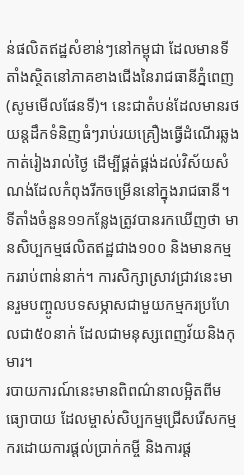ន់ផលិតឥដ្ឋសំខាន់ៗនៅកម្ពុជា ដែលមានទីតាំងស្ថិតនៅភាគខាងជើងនៃរាជធានីភ្នំពេញ (សូមមើលផែនទី)។ នេះជាតំបន់ដែលមានរថយន្តដឹកទំនិញធំៗរាប់រយគ្រឿងធ្វើដំណើរឆ្លងកាត់រៀងរាល់ថ្ងៃ ដើម្បីផ្គត់ផ្គង់ដល់វិស័យសំណង់ដែលកំពុងរីកចម្រើននៅក្នុងរាជធានី។ ទីតាំងចំនួន១១កន្លែងត្រូវបានរកឃើញថា មានសិប្បកម្មផលិតឥដ្ឋជាង១០០ និងមានកម្មកររាប់ពាន់នាក់។ ការសិក្សាស្រាវជ្រាវនេះមានរួមបញ្ចូលបទសម្ភាសជាមួយកម្មករប្រហែលជា៥០នាក់ ដែលជាមនុស្សពេញវ័យនិងកុមារ។
របាយការណ៍នេះមានពិពណ៌នាលម្អិតពីមធ្យោបាយ ដែលម្ចាស់សិប្បកម្មជ្រើសរើសកម្មករដោយការផ្តល់ប្រាក់កម្ចី និងការផ្ត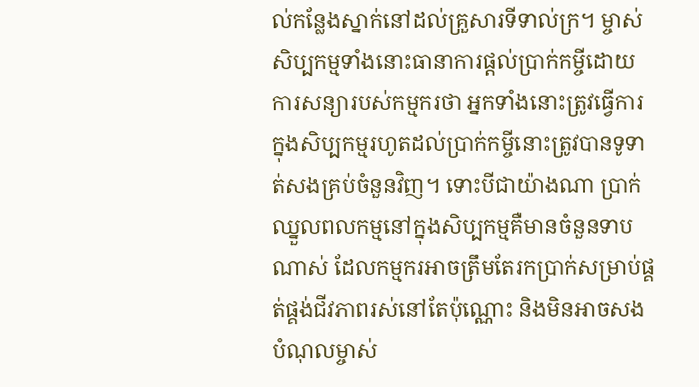ល់កន្លែងស្នាក់នៅដល់គ្រួសារទីទាល់ក្រ។ ម្ចាស់សិប្បកម្មទាំងនោះធានាការផ្ដល់ប្រាក់កម្ចីដោយការសន្យារបស់កម្មករថា អ្នកទាំងនោះត្រូវធ្វើការក្នុងសិប្បកម្មរហូតដល់ប្រាក់កម្ចីនោះត្រូវបានទូទាត់សងគ្រប់ចំនួនវិញ។ ទោះបីជាយ៉ាងណា ប្រាក់ឈ្នួលពលកម្មនៅក្នុងសិប្បកម្មគឺមានចំនួនទាបណាស់ ដែលកម្មករអាចត្រឹមតែរកប្រាក់សម្រាប់ផ្គត់ផ្គង់ជីវភាពរស់នៅតែប៉ុណ្ណោះ និងមិនអាចសងបំណុលម្ចាស់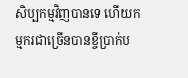សិប្បកម្មវិញបានទេ ហើយកម្មករជាច្រើនបានខ្ចីប្រាក់ប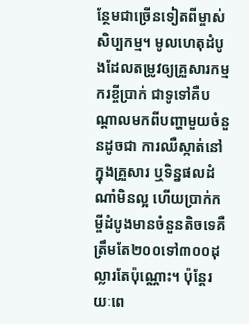ន្ថែមជាច្រើនទៀតពីម្ចាស់សិប្បកម្ម។ មូលហេតុដំបូងដែលតម្រូវឲ្យគ្រួសារកម្មករខ្ចីប្រាក់ ជាទូទៅគឺបណ្តាលមកពីបញ្ហាមួយចំនួនដូចជា ការឈឺស្កាត់នៅក្នុងគ្រួសារ ឬទិន្នផលដំណាំមិនល្អ ហើយប្រាក់កម្ចីដំបូងមានចំនួនតិចទេគឺត្រឹមតែ២០០ទៅ៣០០ដុល្លារតែប៉ុណ្ណោះ។ ប៉ុន្តែរយៈពេ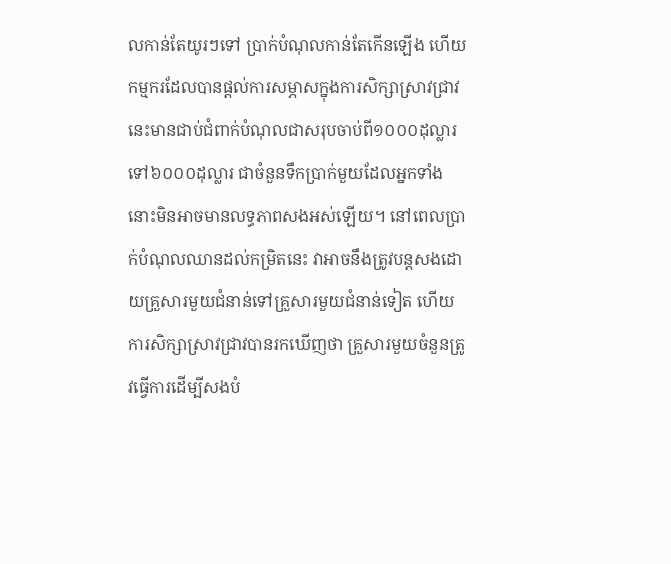លកាន់តែយូរៗទៅ ប្រាក់បំណុលកាន់តែកើនឡើង ហើយកម្មករដែលបានផ្ដល់ការសម្ភាសក្នុងការសិក្សាស្រាវជ្រាវនេះមានជាប់ជំពាក់បំណុលជាសរុបចាប់ពី១០០០ដុល្លារ ទៅ៦០០០ដុល្លារ ជាចំនួនទឹកប្រាក់មួយដែលអ្នកទាំងនោះមិនអាចមានលទ្ធភាពសងអស់ឡើយ។ នៅពេលប្រាក់បំណុលឈានដល់កម្រិតនេះ វាអាចនឹងត្រូវបន្តសងដោយគ្រួសារមួយជំនាន់ទៅគ្រួសារមួយជំនាន់ទៀត ហើយការសិក្សាស្រាវជ្រាវបានរកឃើញថា គ្រួសារមួយចំនួនត្រូវធ្វើការដើម្បីសងបំ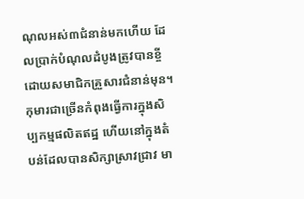ណុលអស់៣ជំនាន់មកហើយ ដែលប្រាក់បំណុលដំបូងត្រូវបានខ្ចីដោយសមាជិកគ្រួសារជំនាន់មុន។
កុមារជាច្រើនកំពុងធ្វើការក្នុងសិប្បកម្មផលិតឥដ្ឋ ហើយនៅក្នុងតំបន់ដែលបានសិក្សាស្រាវជ្រាវ មា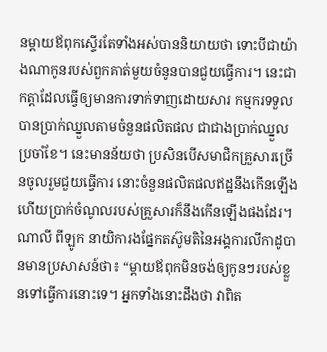នម្តាយឪពុកស្ទើរតែទាំងអស់បាននិយាយថា ទោះបីជាយ៉ាងណាកូនរបស់ពួកគាត់មួយចំនូនបានជួយធ្វើការ។ នេះជាកត្តាដែលធ្វើឲ្យមានការទាក់ទាញដោយសារ កម្មករទទួលបានប្រាក់ឈ្នួលតាមចំនួនផលិតផល ជាជាងប្រាក់ឈ្នួលប្រចាំខែ។ នេះមានន័យថា ប្រសិនបើសមាជិកគ្រួសារច្រើនចូលរួមជួយធ្វើការ នោះចំនួនផលិតផលឥដ្ឋនឹងកើនឡើង ហើយប្រាក់ចំណូលរបស់គ្រួសារក៏នឹងកើនឡើងផងដែរ។
ណាលី ពីឡូក នាយិការងផ្នែកតស៊ូមតិនៃអង្គការលីកាដូបានមានប្រសាសន៍ថា៖ “ម្តាយឪពុកមិនចង់ឲ្យកូនៗរបស់ខ្លួនទៅធ្វើការនោះទេ។ អ្នកទាំងនោះដឹងថា វាពិត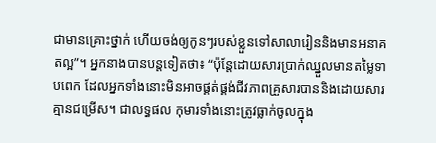ជាមានគ្រោះថ្នាក់ ហើយចង់ឲ្យកូនៗរបស់ខ្លួនទៅសាលារៀននិងមានអនាគតល្អ”។ អ្នកនាងបានបន្តទៀតថា៖ “ប៉ុន្តែដោយសារប្រាក់ឈ្នួលមានតម្លៃទាបពេក ដែលអ្នកទាំងនោះមិនអាចផ្គត់ផ្គង់ជីវភាពគ្រួសារបាននិងដោយសារគ្មានជម្រើស។ ជាលទ្ធផល កុមារទាំងនោះត្រូវធ្លាក់ចូលក្នុង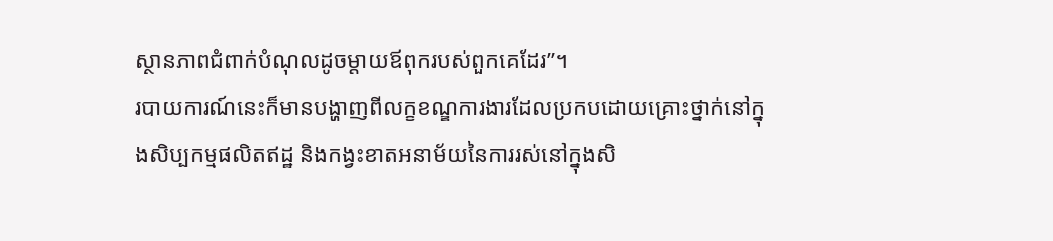ស្ថានភាពជំពាក់បំណុលដូចម្តាយឪពុករបស់ពួកគេដែរ”។
របាយការណ៍នេះក៏មានបង្ហាញពីលក្ខខណ្ឌការងារដែលប្រកបដោយគ្រោះថ្នាក់នៅក្នុងសិប្បកម្មផលិតឥដ្ឋ និងកង្វះខាតអនាម័យនៃការរស់នៅក្នុងសិ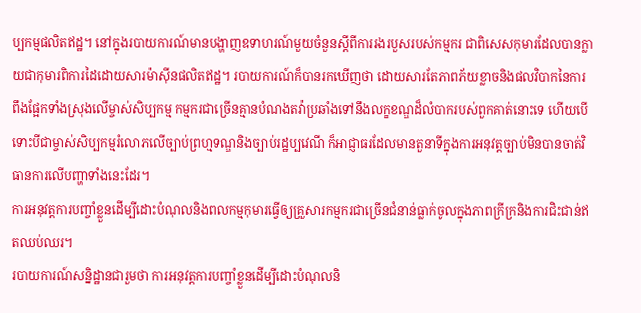ប្បកម្មផលិតឥដ្ឋ។ នៅក្នុងរបាយការណ៍មានបង្ហាញឧទាហរណ៍មួយចំនួនស្ដីពីការរងរបួសរបស់កម្មករ ជាពិសេសកុមារដែលបានក្លាយជាកុមារពិការដៃដោយសារម៉ាស៊ីនផលិតឥដ្ឋ។ របាយការណ៍ក៏បានរកឃើញថា ដោយសារតែភាពភ័យខ្លាចនិងផលវិបាកនៃការពឹងផ្អែកទាំងស្រុងលើម្ចាស់សិប្បកម្ម កម្មករជាច្រើនគ្មានបំណងតវ៉ាប្រឆាំងទៅនឹងលក្ខខណ្ឌដ៏លំបាករបស់ពួកគាត់នោះទេ ហើយបើទោះបីជាម្ចាស់សិប្បកម្មរំលោភលើច្បាប់ព្រហ្មទណ្ឌនិងច្បាប់រដ្ឋប្បវេណី ក៏អាជ្ញាធរដែលមានតួនាទីក្នុងការអនុវត្តច្បាប់មិនបានចាត់វិធានការលើបញ្ហាទាំងនេះដែរ។
ការអនុវត្តការបញ្ចាំខ្លួនដើម្បីដោះបំណុលនិងពលកម្មកុមារធ្វើឲ្យគ្រួសារកម្មករជាច្រើនជំនាន់ធ្លាក់ចូលក្នុងភាពក្រីក្រនិងការជិះជាន់ឥតឈប់ឈរ។
របាយការណ៍សន្និដ្ឋានជារួមថា ការអនុវត្តការបញ្ចាំខ្លួនដើម្បីដោះបំណុលនិ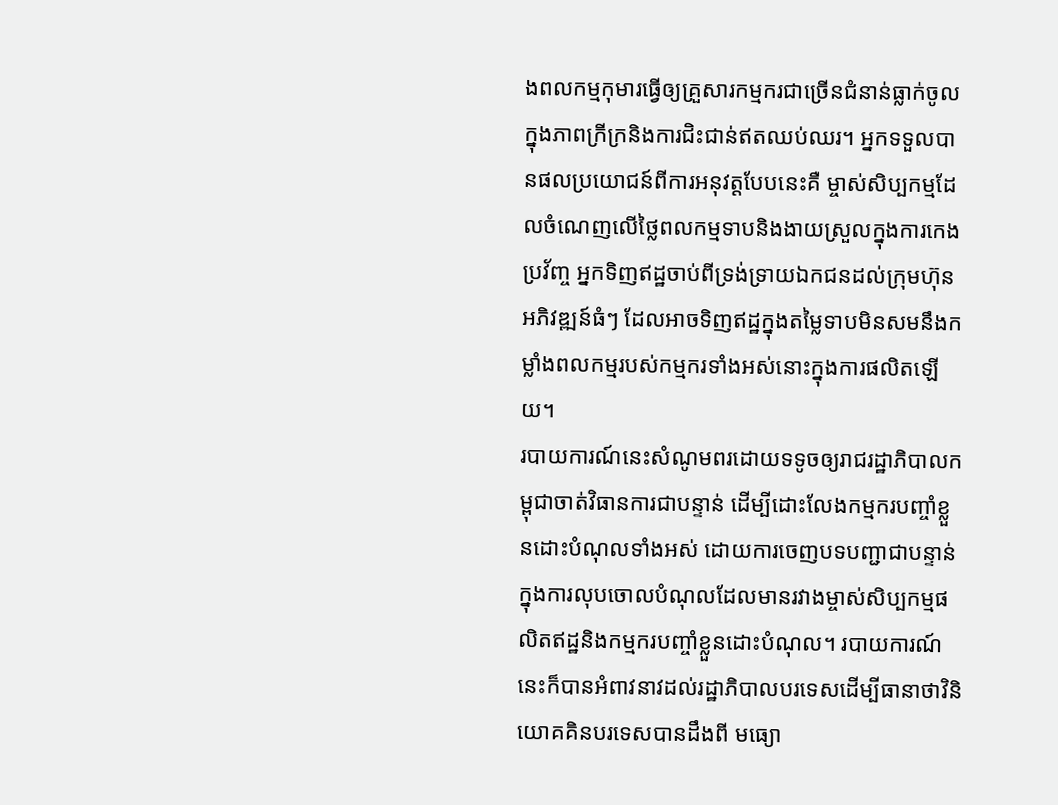ងពលកម្មកុមារធ្វើឲ្យគ្រួសារកម្មករជាច្រើនជំនាន់ធ្លាក់ចូលក្នុងភាពក្រីក្រនិងការជិះជាន់ឥតឈប់ឈរ។ អ្នកទទួលបានផលប្រយោជន៍ពីការអនុវត្តបែបនេះគឺ ម្ចាស់សិប្បកម្មដែលចំណេញលើថ្លៃពលកម្មទាបនិងងាយស្រួលក្នុងការកេងប្រវ័ញ្ច អ្នកទិញឥដ្ឋចាប់ពីទ្រង់ទ្រាយឯកជនដល់ក្រុមហ៊ុនអភិវឌ្ឍន៍ធំៗ ដែលអាចទិញឥដ្ឋក្នុងតម្លៃទាបមិនសមនឹងកម្លាំងពលកម្មរបស់កម្មករទាំងអស់នោះក្នុងការផលិតឡើយ។
របាយការណ៍នេះសំណូមពរដោយទទូចឲ្យរាជរដ្ឋាភិបាលកម្ពុជាចាត់វិធានការជាបន្ទាន់ ដើម្បីដោះលែងកម្មករបញ្ចាំខ្លួនដោះបំណុលទាំងអស់ ដោយការចេញបទបញ្ជាជាបន្ទាន់ក្នុងការលុបចោលបំណុលដែលមានរវាងម្ចាស់សិប្បកម្មផលិតឥដ្ឋនិងកម្មករបញ្ចាំខ្លួនដោះបំណុល។ របាយការណ៍នេះក៏បានអំពាវនាវដល់រដ្ឋាភិបាលបរទេសដើម្បីធានាថាវិនិយោគគិនបរទេសបានដឹងពី មធ្យោ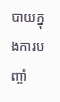បាយក្នុងការបញ្ចាំ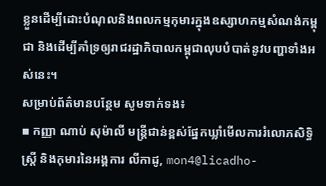ខ្លួនដើម្បីដោះបំណុលនិងពលកម្មកុមារក្នុងឧស្សាហកម្មសំណង់កម្ពុជា និងដើម្បីគាំទ្រឲ្យរាជរដ្ឋាភិបាលកម្ពុជាលុបបំបាត់នូវបញ្ហាទាំងអស់នេះ។
សម្រាប់ព័ត៌មានបន្ថែម សូមទាក់ទង៖
▪ កញ្ញា ណាប់ សុម៉ាលី មន្ត្រីជាន់ខ្ពស់ផ្នែកឃ្លាំមើលការរំលោភសិទិ្ធស្ត្រី និងកុមារនៃអង្គការ លីកាដូ, mon4@licadho-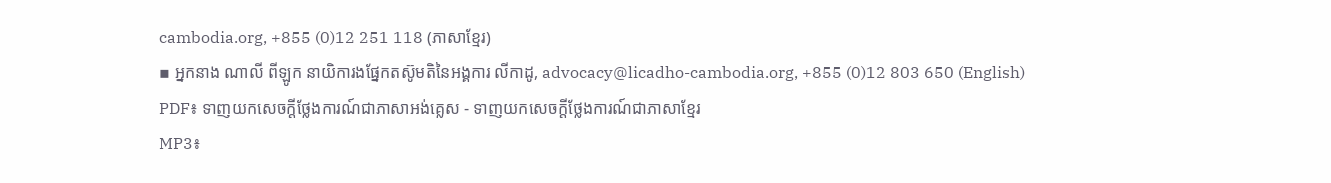cambodia.org, +855 (0)12 251 118 (ភាសាខ្មែរ)
▪ អ្នកនាង ណាលី ពីឡូក នាយិការងផ្នែកតស៊ូមតិនៃអង្គការ លីកាដូ, advocacy@licadho-cambodia.org, +855 (0)12 803 650 (English)
PDF៖ ទាញយកសេចក្តីថ្លែងការណ៍ជាភាសាអង់គ្លេស - ទាញយកសេចក្តីថ្លែងការណ៍ជាភាសាខ្មែរ
MP3៖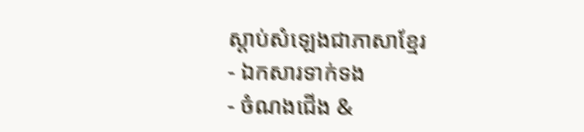ស្តាប់សំឡេងជាភាសាខ្មែរ
- ឯកសារទាក់ទង
- ចំណងជើង &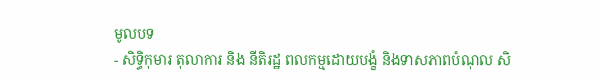មូលបទ
- សិទ្ធិកុមារ តុលាការ និង នីតិរដ្ឋ ពលកម្មដោយបង្ខំ និងទាសភាពបំណុល សិ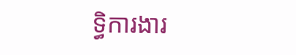ទ្ធិការងារ